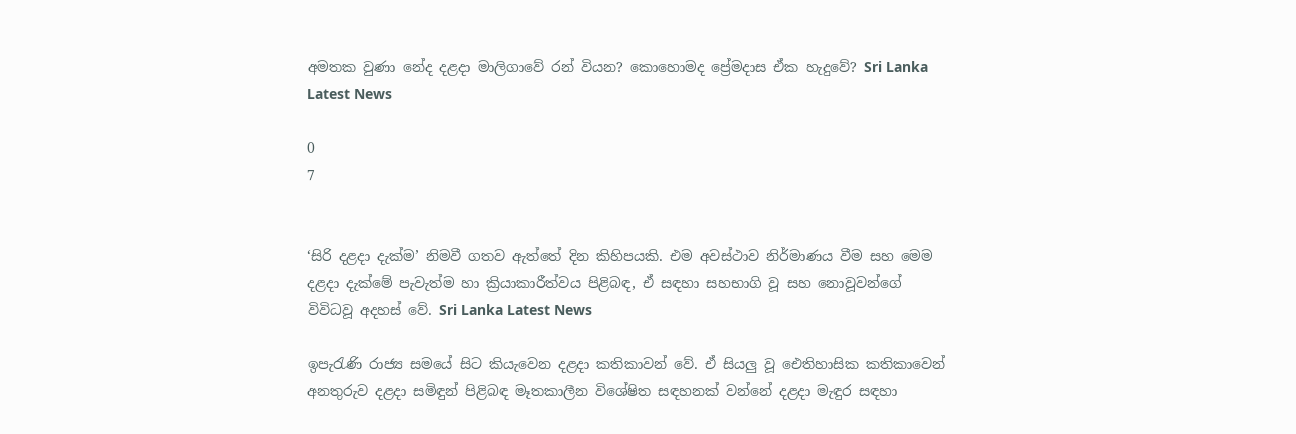අමතක වුණා නේද දළදා මාලිගාවේ රන් වියන? කොහොමද ප්‍රේමදාස ඒක හැදුවේ? Sri Lanka Latest News

0
7


‘සිරි දළදා දැක්ම’ නිමවී ගතව ඇත්තේ දින කිහිපයකි. එම අවස්ථාව නිර්මාණය වීම සහ මෙම දළදා දැක්මේ පැවැත්ම හා ක්‍රියා‍කාරීත්වය පිළිබඳ, ඒ සඳහා සහභාගි වූ සහ නොවූවන්ගේ විවිධවූ අදහස් වේ. Sri Lanka Latest News

ඉපැරැණි රාජ්‍ය සමයේ සිට කියැවෙන දළදා කතිකාවන් වේ. ඒ සියලු වූ ඓතිහාසික කතිකාවෙන් අනතුරුව දළදා සමිඳුන් පිළිබඳ මෑතකාලීන විශේෂිත සඳහනක් වන්නේ දළදා මැඳුර සඳහා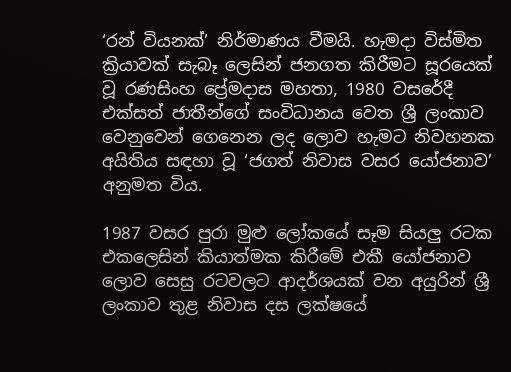‘රන් වියනක්’ නිර්මාණය වීමයි. හැමදා විස්මිත ක්‍රියාවක් සැබෑ ලෙසින් ජනගත කිරීමට සූරයෙක් වූ රණසිංහ ප්‍රේමදාස මහතා, 1980 වසරේදී එක්සත් ජාතීන්ගේ සංවිධානය වෙත ශ්‍රී ලංකාව වෙනුවෙන් ගෙනෙන ලද ලොව හැමට නිවහනක අයිතිය සඳහා වූ ‘ජගත් නිවාස වසර යෝජනාව’ අනුමත විය.

1987 වසර පුරා මුළු ලෝකයේ සෑම සියලු රටක එකලෙසින් කියාත්මක කිරීමේ එකී යෝජනාව ලොව සෙසු රටවලට ආදර්ශයක් වන අයුරින් ශ්‍රී ලංකාව තුළ නිවාස දස ලක්ෂයේ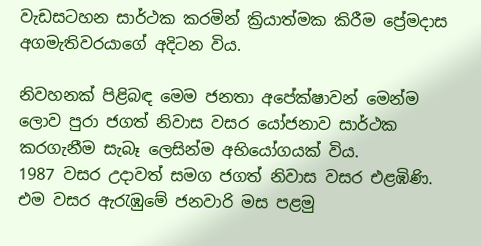වැඩසටහන සාර්ථක කරමින් ක්‍රියාත්මක කිරීම ප්‍රේමදාස අගමැතිවරයාගේ අදිටන විය.

නිවහනක් පිළිබඳ මෙම ජනතා අපේක්ෂාවන් මෙන්ම ලොව පුරා ජගත් නිවාස වසර යෝජනාව සාර්ථක කරගැනීම සැබෑ ලෙසින්ම අභියෝගයක් විය.
1987 වසර උදාවත් සමග ජගත් නිවාස වසර එළඹිණි. එම වසර ඇරැඹුමේ ජනවාරි මස පළමු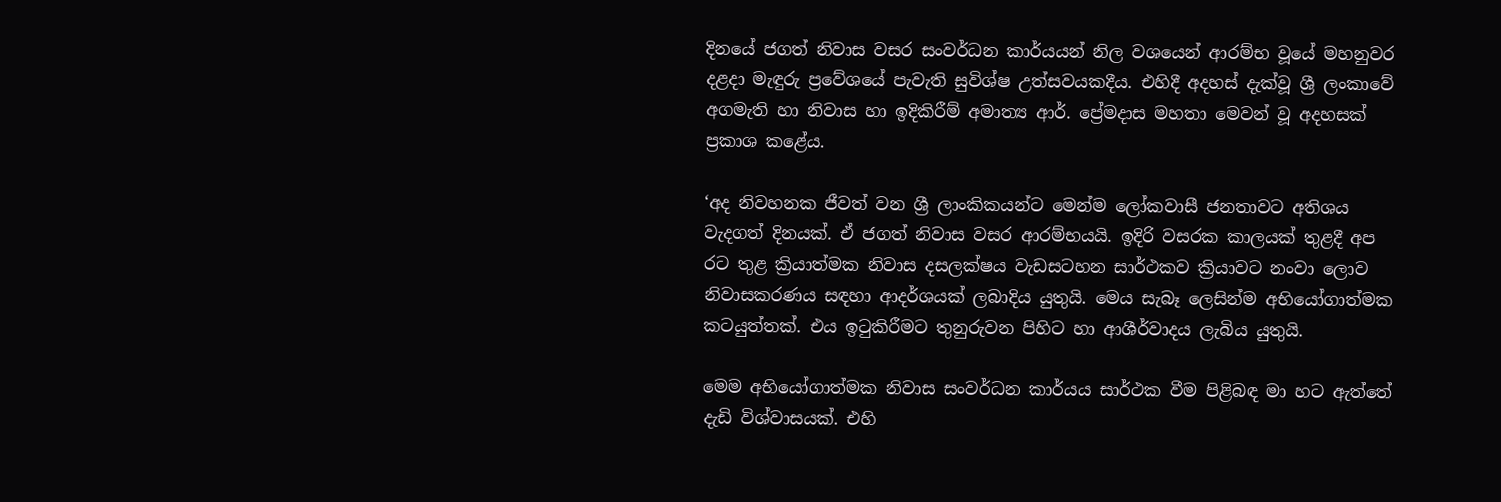දිනයේ ජගත් නිවාස වසර සංවර්ධන කාර්යයන් නිල වශයෙන් ආරම්භ වූයේ මහනුවර දළදා මැඳුරු ප්‍රවේශයේ පැවැති සුවිශ්ෂ උත්සවයකදීය. එහිදී අදහස් දැක්වූ ශ්‍රී ලංකාවේ අගමැති හා නිවාස හා ඉදිකිරීම් අමාත්‍ය ආර්. ප්‍රේමදාස මහතා මෙවන් වූ අදහසක් ප්‍රකාශ කළේය.

‘අද නිවහනක ජීවත් වන ශ්‍රී ලාංකිකයන්ට මෙන්ම ලෝකවාසී ජනතාවට අතිශය වැදගත් දිනයක්. ඒ ජගත් නිවාස වසර ආරම්භයයි. ඉදිරි වසරක කාලයක් තුළදී අප රට තුළ ක්‍රියාත්මක නිවාස දසලක්ෂය වැඩසටහන සාර්ථකව ක්‍රියාවට නංවා ලොව නිවාසකරණය සඳහා ආදර්ශයක් ලබාදිය යුතුයි. මෙය සැබෑ ලෙසින්ම අභියෝගාත්මක කටයුත්තක්. එය ඉටුකිරීමට තුනුරුවන පිහිට හා ආශීර්වාදය ලැබිය යුතුයි.

මෙම අභියෝගාත්මක නිවාස සංවර්ධන කාර්යය සාර්ථක වීම පිළිබඳ මා හට ඇත්තේ දැඩි විශ්වාසයක්. එහි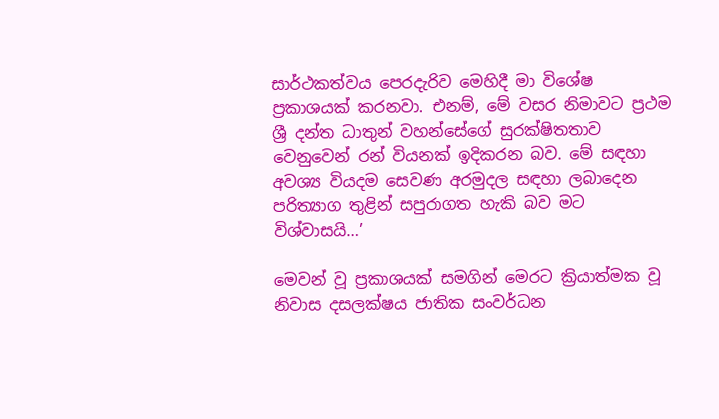සාර්ථකත්වය පෙරදැරිව මෙහිදී මා විශේෂ ප්‍රකාශයක් කරනවා. එනම්, මේ වසර නිමාවට ප්‍රථම ශ්‍රී දන්ත ධාතුන් වහන්සේගේ සුරක්ෂිතතාව වෙනුවෙන් රන් වියනක් ඉදිකරන බව. මේ සඳහා අවශ්‍ය වියදම සෙවණ අරමුදල සඳහා ලබාදෙන පරිත්‍යාග තුළින් සපුරාගත හැකි බව මට විශ්වාසයි…’

මෙවන් වූ ප්‍රකාශයක් සමගින් මෙරට ක්‍රියාත්මක වූ නිවාස දසලක්ෂය ජාතික සංවර්ධන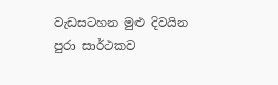වැඩසටහන මුළු දිවයින පුරා සාර්ථකව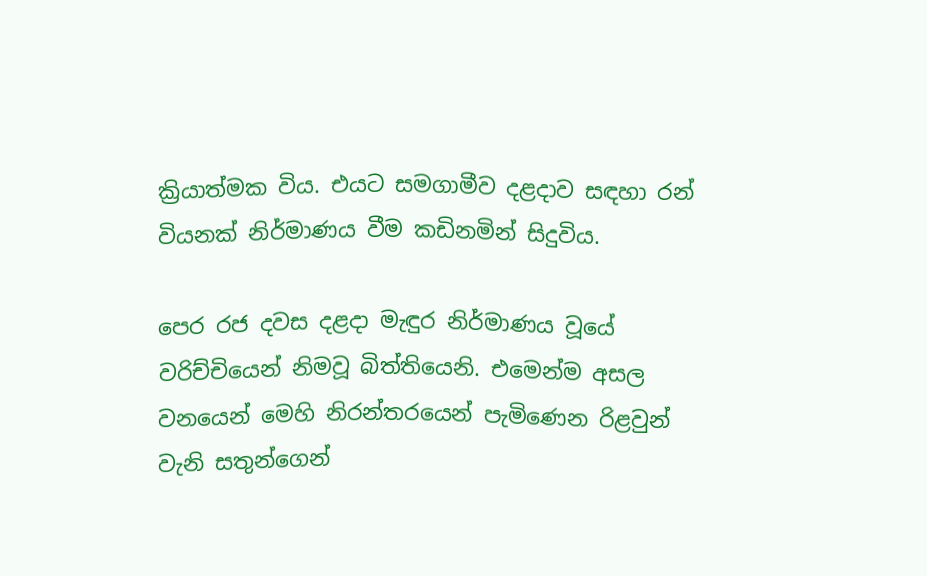ක්‍රියාත්මක විය. එයට සමගාමීව දළදාව සඳහා රන් වියනක් නිර්මාණය වීම කඩිනමින් සිදුවිය.

පෙර රජ දවස දළදා මැඳුර නිර්මාණය වූයේ වරිච්චියෙන් නිමවූ බිත්තියෙනි. එමෙන්ම අසල වනයෙන් මෙහි නිරන්තරයෙන් පැමිණෙන රිළවුන් වැනි සතුන්ගෙන්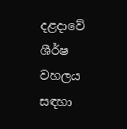දළදාවේ ශීර්ෂ වහලය සඳහා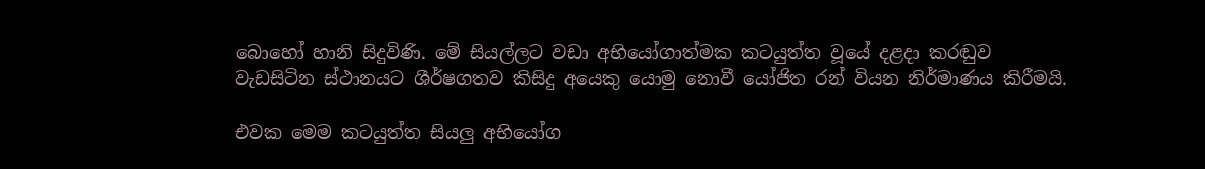බොහෝ හානි සිදුවිණි. මේ සියල්ලට වඩා අභියෝගාත්මක කටයුත්ත වූයේ දළදා කරඬුව වැඩසිටින ස්ථානයට ශීර්ෂගතව කිසිදු අයෙකු යොමු නොවී යෝජිත රන් වියන නිර්මාණය කිරීමයි.

එවක මෙම කටයුත්ත සියලු අභියෝග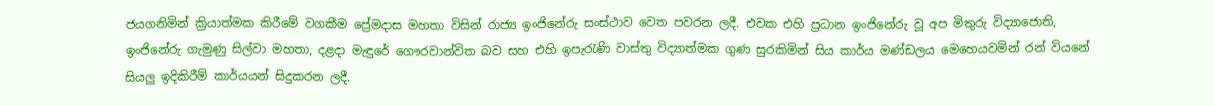ජයගනිමින් ක්‍රියාත්මක කිරීමේ වගකීම ප්‍රේමදාස මහතා විසින් රාජ්‍ය ඉංජිනේරු සංස්ථාව වෙත පවරන ලදී. එවක එහි ප්‍රධාන ඉංජිනේරු වූ අප මිතුරු විද්‍යාජොති, ඉංජිනේරු ගැමුණු සිල්වා මහතා, දළදා මැඳුරේ ගෞරවාන්විත බව සහ එහි ඉපැරැණි වාස්තු විද්‍යාත්මක ගුණ සුරකිමින් සිය කාර්ය මණ්ඩලය මෙහෙයවමින් රන් වියනේ සියලු ඉදිකිරීම් කාර්යයන් සිදුකරන ලදී.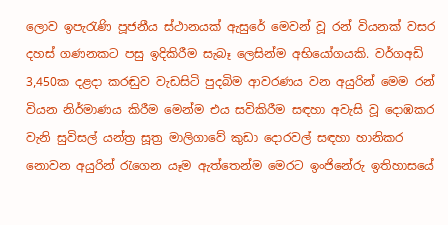ලොව ඉපැරැණි පූජනීය ස්ථානයක් ඇසුරේ මෙවන් වූ රන් වියනක් වසර දහස් ගණනකට පසු ඉදිකිරීම සැබෑ ලෙසින්ම අභියෝගයකි. වර්ගඅඩි 3,450ක දළදා කරඬුව වැඩසිටි පුදබිම ආවරණය වන අයුරින් මෙම රන් වියන නිර්මාණය කිරීම මෙන්ම එය සවිකිරීම සඳහා අවැසි වූ දොඹකර වැනි සුවිසල් යන්ත්‍ර සූත්‍ර මාලිගාවේ කුඩා දොරවල් සඳහා හානිකර නොවන අයුරින් රැගෙන යෑම ඇත්තෙන්ම මෙරට ඉංජිනේරු ඉතිහාසයේ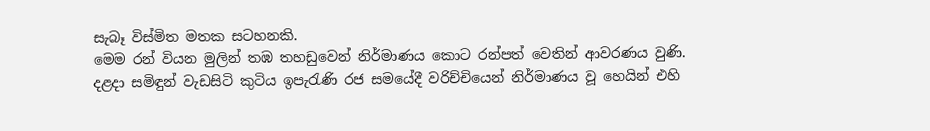සැබෑ විස්මිත මතක සටහනකි.
මෙම රන් වියන මුලින් තඹ තහඩුවෙන් නිර්මාණය කොට රන්පත් වෙතින් ආවරණය වුණි. දළදා සමිඳුන් වැඩසිටි කුටිය ඉපැරැණි රජ සමයේදී වරිච්චියෙන් නිර්මාණය වූ හෙයින් එහි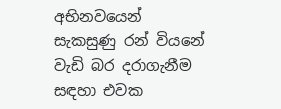අභිනවයෙන් සැකසුණු රන් වියනේ වැඩි බර දරාගැනීම සඳහා එවක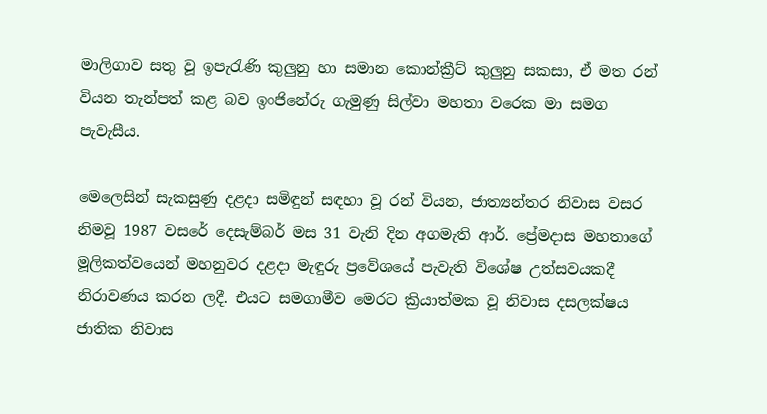මාලිගාව සතු වූ ඉපැරැණි කුලුනු හා සමාන කොන්ක්‍රීට් කුලුනු සකසා, ඒ මත රන් වියන තැන්පත් කළ බව ඉංජිනේරු ගැමුණු සිල්වා මහතා වරෙක මා සමග පැවැසීය.

මෙලෙසින් සැකසුණු දළදා සමිඳුන් සඳහා වූ රන් වියන, ජාත්‍යන්තර නිවාස වසර නිමවූ 1987 වසරේ දෙසැම්බර් මස 31 වැනි දින අගමැති ආර්. ප්‍රේමදාස මහතාගේ මූලිකත්වයෙන් මහනුවර දළදා මැඳුරු ප්‍රවේශයේ පැවැති විශේෂ උත්සවයකදී නිරාවණය කරන ලදී. එයට සමගාමීව මෙරට ක්‍රියාත්මක වූ නිවාස දසලක්ෂය ජාතික නිවාස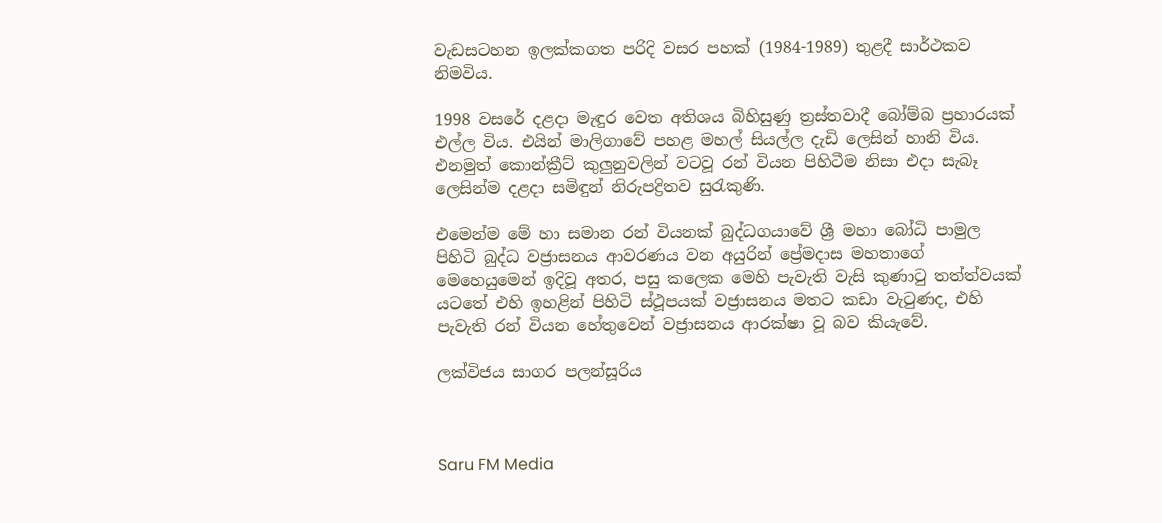වැඩසටහන ඉලක්කගත පරිදි වසර පහක් (1984-1989) තුළදී සාර්ථකව නිමවිය.

1998 වසරේ දළදා මැඳුර වෙත අතිශය බිහිසුණු ත්‍රස්තවාදී බෝම්බ ප්‍රහාරයක් එල්ල විය. එයින් මාලිගාවේ පහළ මහල් සියල්ල දැඩි ලෙසින් හානි විය. එනමුත් කොන්ක්‍රීට් කුලුනුවලින් වටවූ රන් වියන පිහිටීම නිසා එදා සැබෑ ලෙසින්ම දළදා සමිඳුන් නිරුපද්‍රිතව සුරැකුණි.

එමෙන්ම මේ හා සමාන රන් වියනක් බුද්ධගයාවේ ශ්‍රී මහා බෝධි පාමුල පිහිටි බුද්ධ වජ්‍රාසනය ආවරණය වන අයුරින් ප්‍රේමදාස මහතාගේ මෙහෙයුමෙන් ඉදිවූ අතර, පසු කලෙක මෙහි පැවැති වැසි කුණාටු තත්ත්වයක් යටතේ එහි ඉහළින් පිහිටි ස්ථූපයක් වජ්‍රාසනය මතට කඩා වැටුණද, එහි පැවැති රන් වියන හේතුවෙන් වජ්‍රාසනය ආරක්ෂා වූ බව කියැවේ.

ලක්විජය සාගර පලන්සූරිය



Saru FM Media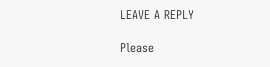LEAVE A REPLY

Please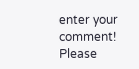enter your comment!
Please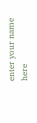enter your name here